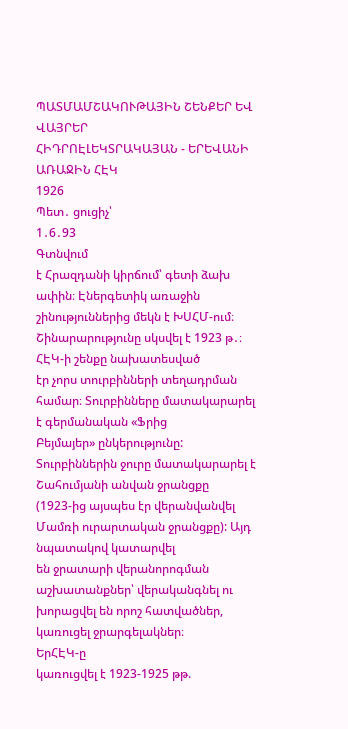ՊԱՏՄԱՄՇԱԿՈՒԹԱՅԻՆ ՇԵՆՔԵՐ ԵՎ ՎԱՅՐԵՐ
ՀԻԴՐՈԷԼԵԿՏՐԱԿԱՅԱՆ - ԵՐԵՎԱՆԻ ԱՌԱՋԻՆ ՀԷԿ
1926
Պետ․ ցուցիչ՝
1․6․93
Գտնվում
է Հրազդանի կիրճում՝ գետի ձախ ափին։ Էներգետիկ առաջին շինություններից մեկն է ԽՍՀՄ-ում։
Շինարարությունը սկսվել է 1923 թ․։ ՀԷԿ-ի շենքը նախատեսված
էր չորս տուրբինների տեղադրման համար։ Տուրբինները մատակարարել է գերմանական «Ֆրից
Բեյմայեր» ընկերությունը: Տուրբիններին ջուրը մատակարարել է Շահումյանի անվան ջրանցքը
(1923-ից այսպես էր վերանվանվել Մամռի ուրարտական ջրանցքը): Այդ նպատակով կատարվել
են ջրատարի վերանորոգման աշխատանքներ՝ վերականգնել ու խորացվել են որոշ հատվածներ,
կառուցել ջրարգելակներ։
ԵրՀԷԿ-ը
կառուցվել է 1923-1925 թթ.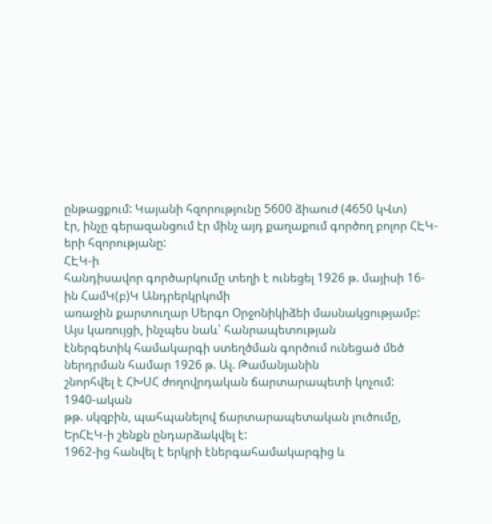ընթացքում: Կայանի հզորությունը 5600 ձիաուժ (4650 կՎտ)
էր, ինչը գերազանցում էր մինչ այդ քաղաքում գործող բոլոր ՀԷԿ-երի հզորությանը:
ՀԷԿ-ի
հանդիսավոր գործարկումը տեղի է ունեցել 1926 թ. մայիսի 16-ին ՀամԿ(բ)Կ Անդրերկրկոմի
առաջին քարտուղար Սերգո Օրջոնիկիձեի մասնակցությամբ: Այս կառույցի, ինչպես նաև՝ հանրապետության
էներգետիկ համակարգի ստեղծման գործում ունեցած մեծ ներդրման համար 1926 թ. Ալ. Թամանյանին
շնորհվել է ՀԽՍՀ ժողովրդական ճարտարապետի կոչում:
1940-ական
թթ. սկզբին, պահպանելով ճարտարապետական լուծումը, ԵրՀԷԿ-ի շենքն ընդարձակվել է:
1962-ից հանվել է երկրի էներգահամակարգից և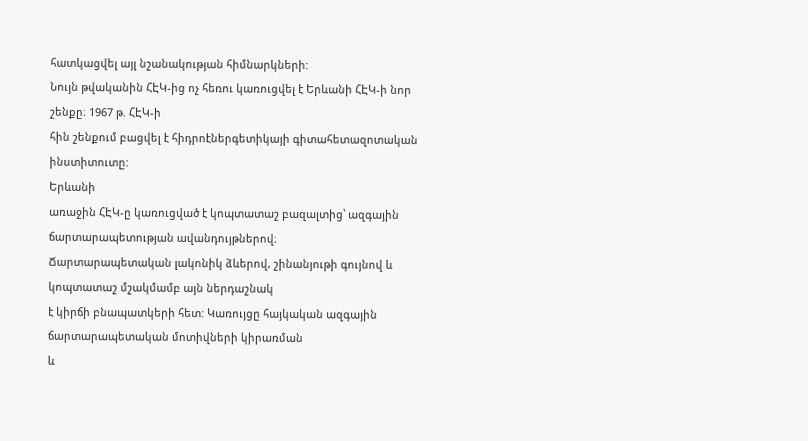հատկացվել այլ նշանակության հիմնարկների:
Նույն թվականին ՀԷԿ-ից ոչ հեռու կառուցվել է Երևանի ՀԷԿ-ի նոր շենքը։ 1967 թ. ՀԷԿ-ի
հին շենքում բացվել է հիդրոէներգետիկայի գիտահետազոտական ինստիտուտը:
Երևանի
առաջին ՀԷԿ-ը կառուցված է կոպտատաշ բազալտից՝ ազգային ճարտարապետության ավանդույթներով։
Ճարտարապետական լակոնիկ ձևերով, շինանյութի գույնով և կոպտատաշ մշակմամբ այն ներդաշնակ
է կիրճի բնապատկերի հետ: Կառույցը հայկական ազգային ճարտարապետական մոտիվների կիրառման
և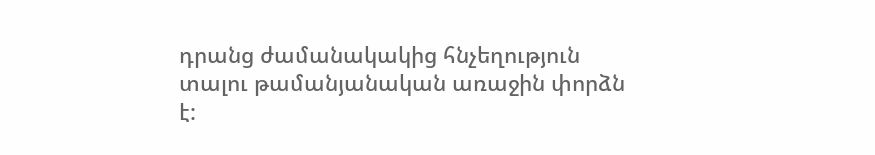դրանց ժամանակակից հնչեղություն տալու թամանյանական առաջին փորձն է: